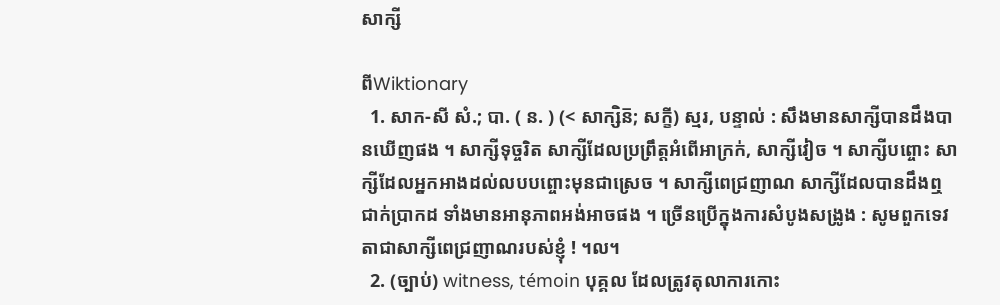សាក្សី

ពីWiktionary
  1. សាក-សី សំ.; បា. ( ន. ) (< សាក្សិន៑; សក្ខី) ស្មរ, បន្ទាល់ : សឹងមានសាក្សីបានដឹងបានឃើញផង ។ សាក្សីទុច្ចរិត សាក្សីដែលប្រព្រឹត្តអំពើអាក្រក់, សាក្សីវៀច ។ សាក្សីបព្ចោះ សាក្សីដែលអ្នកអាងដល់លបបព្ចោះមុនជាស្រេច ។ សាក្សីពេជ្រញាណ សាក្សីដែលបានដឹងឮជាក់ប្រាកដ ទាំងមានអានុភាពអង់អាចផង ។ ច្រើនប្រើក្នុងការសំបូងសង្រូង : សូមពួកទេវតាជាសាក្សីពេជ្រញាណរបស់ខ្ញុំ ! ។ល។
  2. (ច្បាប់) witness, témoin បុគ្គល ដែលត្រូវតុលាការកោះ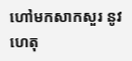ហៅមកសាកសួរ នូវហេតុ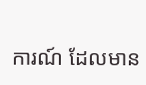ការណ៍ ដែលមាន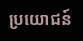ប្រយោជន៍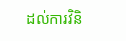ដល់ការវិនិ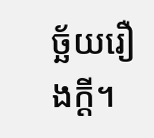ច្ឆ័យរឿងក្ដី។